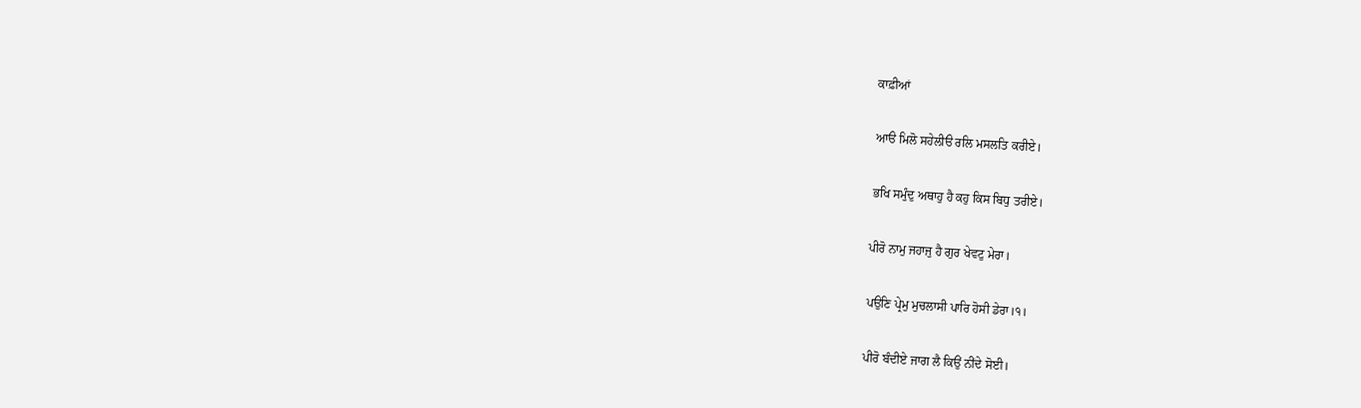ਕਾਫ਼ੀਆਂ

ਆੳ ਮਿਲੋ ਸਹੇਲੀੳ ਰਲਿ ਮਸਲਤਿ ਕਰੀਏ।

ਭਖਿ ਸਮੁੰਦੁ ਅਥਾਹੁ ਹੈ ਕਹੁ ਕਿਸ ਬਿਧੁ ਤਰੀਏ।

ਪੀਰੋ ਨਾਮੁ ਜਹਾਜੁ ਹੈ ਗੁਰ ਖੇਵਟੁ ਮੇਰਾ।

ਪਉਣਿ ਪ੍ਰੇਮੁ ਮੁਚਲਾਸੀ ਪਾਰਿ ਹੋਸੀ ਡੇਰਾ।੧।

ਪੀਰੋ ਬੰਦੀਏ ਜਾਗ ਲੈ ਕਿਉਂ ਨੀਂਦੇ ਸੋਈ।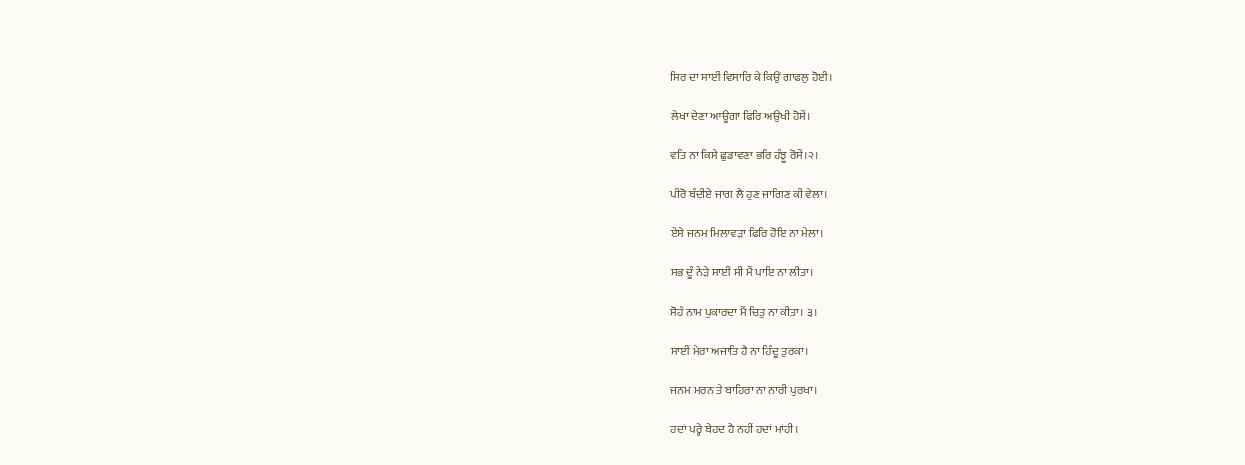ਸਿਰ ਦਾ ਸਾਈਂ ਵਿਸਾਰਿ ਕੇ ਕਿਉਂ ਗਾਫਲੁ ਹੋਈ।

ਲੇਖਾ ਦੇਣਾ ਆਊਗਾ ਫਿਰਿ ਅਉਖੀ ਹੋਸੇਂ।

ਵਤਿ ਨਾ ਕਿਸੇ ਛੁਡਾਵਣਾ ਭਰਿ ਹੰਝੂ ਰੋਸੇਂ।੨।

ਪੀਰੋ ਬੰਦੀਏ ਜਾਗ ਲੈ ਹੁਣ ਜਾਗਿਣ ਕੀ ਵੇਲਾ।

ਏਸੇ ਜਨਮ ਮਿਲਾਵੜਾ ਫਿਰਿ ਹੋਇ ਨਾ ਮੇਲਾ।

ਸਭ ਦੂੰ ਨੇੜੇ ਸਾਈਂ ਸੀ ਮੈਂ ਪਾਇ ਨਾ ਲੀਤਾ।

ਸੋਹੰ ਨਾਮ ਪੁਕਾਰਦਾ ਮੈਂ ਚਿਤੁ ਨਾ ਕੀਤਾ। ੩।

ਸਾਈਂ ਮੇਰਾ ਅਜਾਤਿ ਹੈ ਨਾ ਹਿੰਦੂ ਤੁਰਕਾ।

ਜਨਮ ਮਰਨ ਤੇ ਬਾਹਿਰਾ ਨਾ ਨਾਰੀ ਪੁਰਖਾ।

ਹਦਾਂ ਪਰ੍ਹੇ ਬੇਹਦ ਹੈ ਨਹੀਂ ਹਦਾਂ ਮਾਂਹੀ।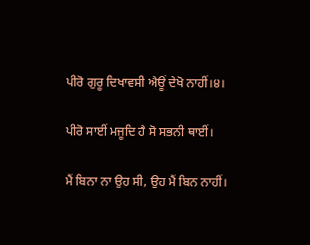ਪੀਰੋ ਗੁਰੂ ਦਿਖਾਵਸੀ ਐਊਂ ਦੇਖੋ ਨਾਹੀਂ।੪।

ਪੀਰੋ ਸਾਈਂ ਮਜੂਦਿ ਹੈ ਸੋ ਸਭਨੀ ਥਾਈਂ।

ਮੈਂ ਬਿਨਾ ਨਾ ਉਹ ਸੀ, ਉਹ ਮੈਂ ਬਿਨ ਨਾਹੀਂ।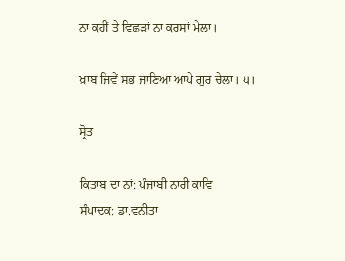ਨਾ ਕਹੀਂ ਤੇ ਵਿਛੜਾਂ ਨਾ ਕਰਸਾਂ ਮੇਲਾ।

ਖ਼ਾਬ ਜਿਵੇਂ ਸਭ ਜਾਣਿਆ ਆਪੇ ਗੁਰ ਚੇਲਾ। ੫।

ਸ੍ਰੋਤ

ਕਿਤਾਬ ਦਾ ਨਾਂ: ਪੰਜਾਬੀ ਨਾਰੀ ਕਾਵਿ
ਸੰਪਾਦਕ: ਡਾ.ਵਨੀਤਾ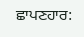ਛਾਪਣਹਾਰ: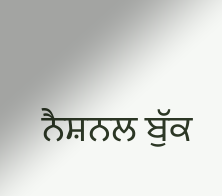ਨੈਸ਼ਨਲ ਬੁੱਕ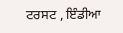ਟਰਸਟ , ਇੰਡੀਆ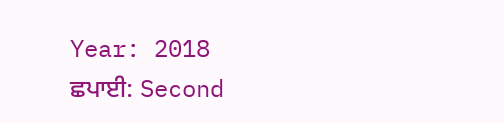Year: 2018
ਛਪਾਈ: Second